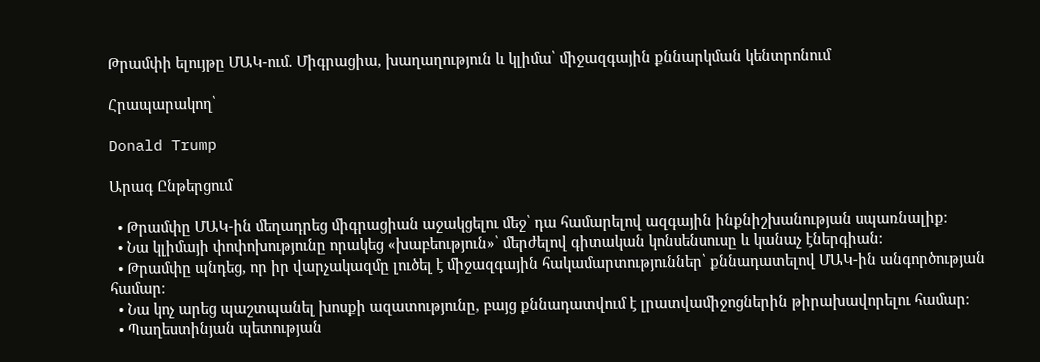Թրամփի ելույթը ՄԱԿ-ում. Միգրացիա, խաղաղություն և կլիմա՝ միջազգային քննարկման կենտրոնում

Հրապարակող՝

Donald Trump

Արագ Ընթերցում

  • Թրամփը ՄԱԿ-ին մեղադրեց միգրացիան աջակցելու մեջ՝ դա համարելով ազգային ինքնիշխանության սպառնալիք։
  • Նա կլիմայի փոփոխությունը որակեց «խաբեություն»՝ մերժելով գիտական կոնսենսուսը և կանաչ էներգիան։
  • Թրամփը պնդեց, որ իր վարչակազմը լուծել է միջազգային հակամարտություններ՝ քննադատելով ՄԱԿ-ին անգործության համար։
  • Նա կոչ արեց պաշտպանել խոսքի ազատությունը, բայց քննադատվում է լրատվամիջոցներին թիրախավորելու համար։
  • Պաղեստինյան պետության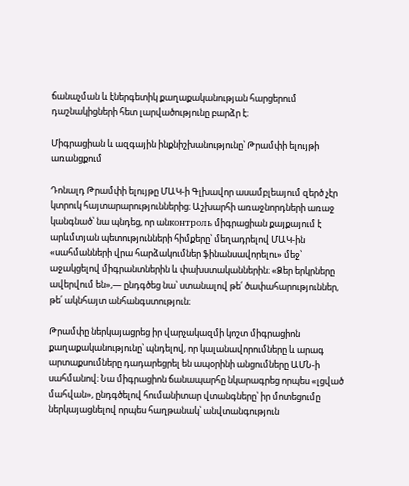ճանաչման և էներգետիկ քաղաքականության հարցերում դաշնակիցների հետ լարվածությունը բարձր է։

Միգրացիան և ազգային ինքնիշխանությունը՝ Թրամփի ելույթի առանցքում

Դոնալդ Թրամփի ելույթը ՄԱԿ-ի Գլխավոր ասամբլեայում զերծ չէր կտրուկ հայտարարություններից։ Աշխարհի առաջնորդների առաջ կանգնած՝ նա պնդեց, որ անконтроль միգրացիան քայքայում է արևմտյան պետությունների հիմքերը՝ մեղադրելով ՄԱԿ-ին «սահմանների վրա հարձակումներ ֆինանսավորելու» մեջ՝ աջակցելով միգրանտներին և փախստականներին։ «Ձեր երկրները ավերվում են»,— ընդգծեց նա՝ ստանալով թե՛ ծափահարություններ, թե՛ ակնհայտ անհանգստություն։

Թրամփը ներկայացրեց իր վարչակազմի կոշտ միգրացիոն քաղաքականությունը՝ պնդելով, որ կալանավորումները և արագ արտաքսումները դադարեցրել են ապօրինի անցումները ԱՄՆ-ի սահմանով։ Նա միգրացիոն ճանապարհը նկարագրեց որպես «լցված մահվան», ընդգծելով հումանիտար վտանգները՝ իր մոտեցումը ներկայացնելով որպես հաղթանակ՝ անվտանգություն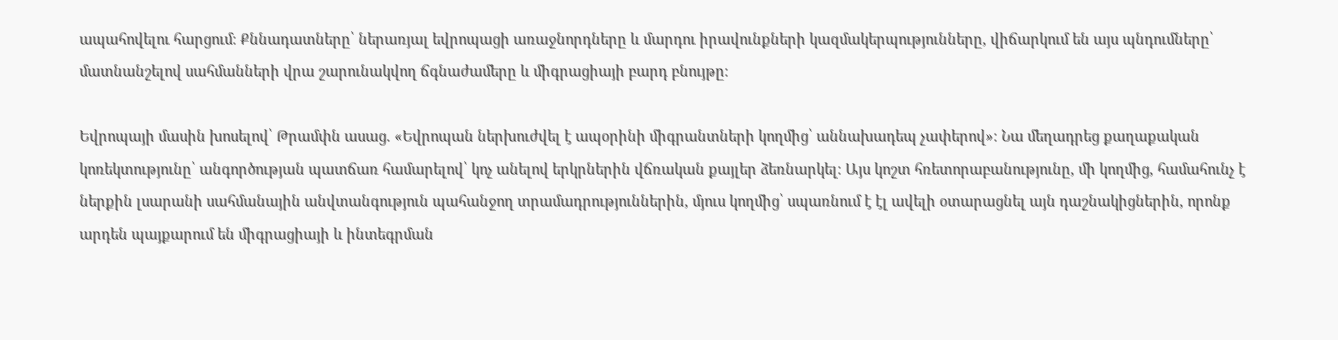ապահովելու հարցում։ Քննադատները՝ ներառյալ եվրոպացի առաջնորդները և մարդու իրավունքների կազմակերպությունները, վիճարկում են այս պնդումները՝ մատնանշելով սահմանների վրա շարունակվող ճգնաժամերը և միգրացիայի բարդ բնույթը։

Եվրոպայի մասին խոսելով՝ Թրամփն ասաց. «Եվրոպան ներխուժվել է ապօրինի միգրանտների կողմից՝ աննախադեպ չափերով»։ Նա մեղադրեց քաղաքական կոռեկտությունը՝ անգործության պատճառ համարելով՝ կոչ անելով երկրներին վճռական քայլեր ձեռնարկել։ Այս կոշտ հռետորաբանությունը, մի կողմից, համահունչ է ներքին լսարանի սահմանային անվտանգություն պահանջող տրամադրություններին, մյուս կողմից՝ սպառնում է էլ ավելի օտարացնել այն դաշնակիցներին, որոնք արդեն պայքարում են միգրացիայի և ինտեգրման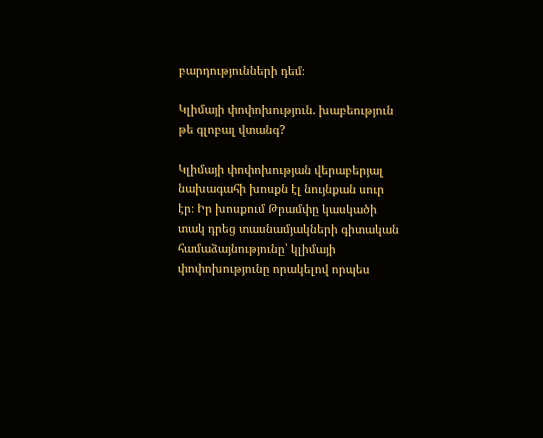բարդությունների դեմ։

Կլիմայի փոփոխություն. խաբեություն թե գլոբալ վտանգ?

Կլիմայի փոփոխության վերաբերյալ նախագահի խոսքն էլ նույնքան սուր էր։ Իր խոսքում Թրամփը կասկածի տակ դրեց տասնամյակների գիտական համաձայնությունը՝ կլիմայի փոփոխությունը որակելով որպես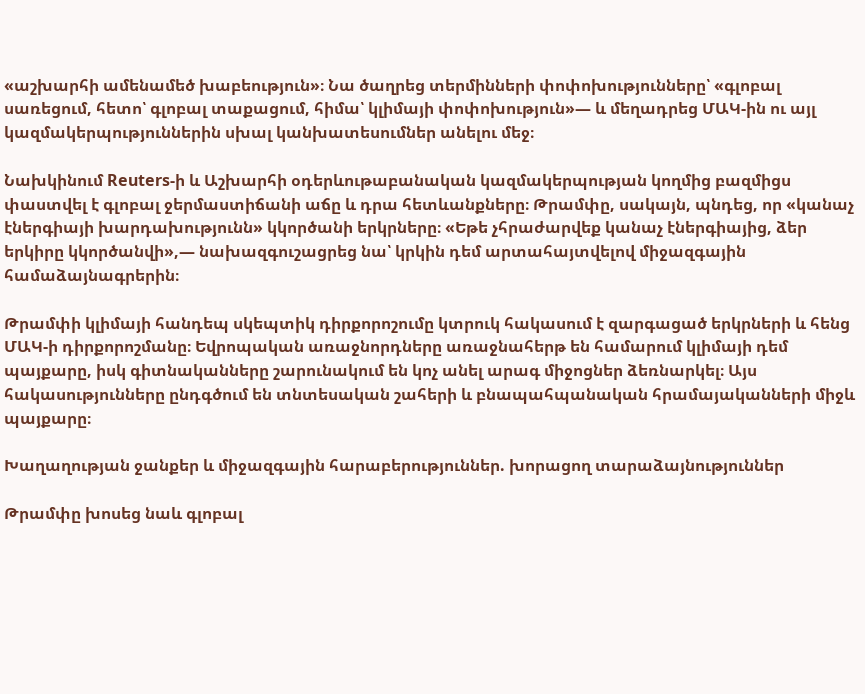«աշխարհի ամենամեծ խաբեություն»։ Նա ծաղրեց տերմինների փոփոխությունները՝ «գլոբալ սառեցում, հետո՝ գլոբալ տաքացում, հիմա՝ կլիմայի փոփոխություն»— և մեղադրեց ՄԱԿ-ին ու այլ կազմակերպություններին սխալ կանխատեսումներ անելու մեջ։

Նախկինում Reuters-ի և Աշխարհի օդերևութաբանական կազմակերպության կողմից բազմիցս փաստվել է գլոբալ ջերմաստիճանի աճը և դրա հետևանքները։ Թրամփը, սակայն, պնդեց, որ «կանաչ էներգիայի խարդախությունն» կկործանի երկրները։ «Եթե չհրաժարվեք կանաչ էներգիայից, ձեր երկիրը կկործանվի»,— նախազգուշացրեց նա՝ կրկին դեմ արտահայտվելով միջազգային համաձայնագրերին։

Թրամփի կլիմայի հանդեպ սկեպտիկ դիրքորոշումը կտրուկ հակասում է զարգացած երկրների և հենց ՄԱԿ-ի դիրքորոշմանը։ Եվրոպական առաջնորդները առաջնահերթ են համարում կլիմայի դեմ պայքարը, իսկ գիտնականները շարունակում են կոչ անել արագ միջոցներ ձեռնարկել։ Այս հակասությունները ընդգծում են տնտեսական շահերի և բնապահպանական հրամայականների միջև պայքարը։

Խաղաղության ջանքեր և միջազգային հարաբերություններ. խորացող տարաձայնություններ

Թրամփը խոսեց նաև գլոբալ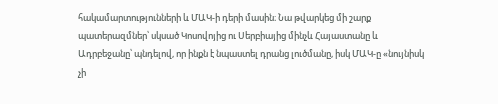հակամարտությունների և ՄԱԿ-ի դերի մասին։ Նա թվարկեց մի շարք պատերազմներ՝ սկսած Կոսովոյից ու Սերբիայից մինչև Հայաստանը և Ադրբեջանը՝ պնդելով, որ ինքն է նպաստել դրանց լուծմանը, իսկ ՄԱԿ-ը «նույնիսկ չի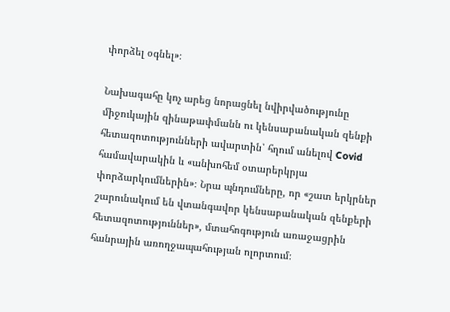փորձել օգնել»։

Նախագահը կոչ արեց նորացնել նվիրվածությունը միջուկային զինաթափմանն ու կենսաբանական զենքի հետազոտությունների ավարտին՝ հղում անելով Covid համավարակին և «անխոհեմ օտարերկրյա փորձարկումներին»։ Նրա պնդումները, որ «շատ երկրներ շարունակում են վտանգավոր կենսաբանական զենքերի հետազոտություններ», մտահոգություն առաջացրին հանրային առողջապահության ոլորտում։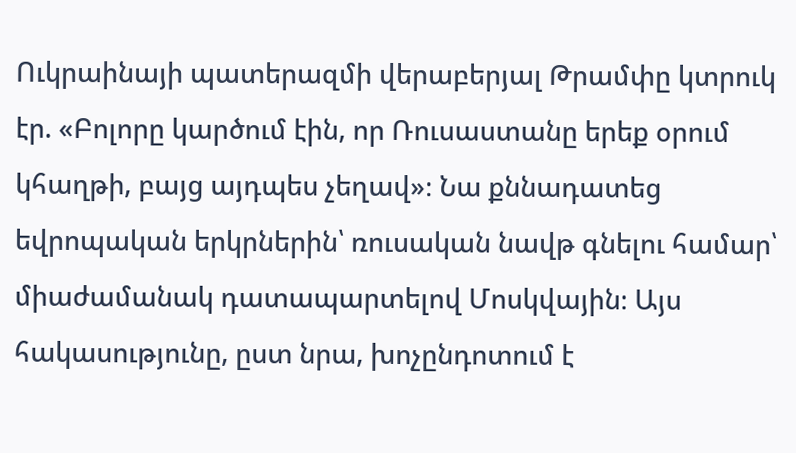Ուկրաինայի պատերազմի վերաբերյալ Թրամփը կտրուկ էր. «Բոլորը կարծում էին, որ Ռուսաստանը երեք օրում կհաղթի, բայց այդպես չեղավ»։ Նա քննադատեց եվրոպական երկրներին՝ ռուսական նավթ գնելու համար՝ միաժամանակ դատապարտելով Մոսկվային։ Այս հակասությունը, ըստ նրա, խոչընդոտում է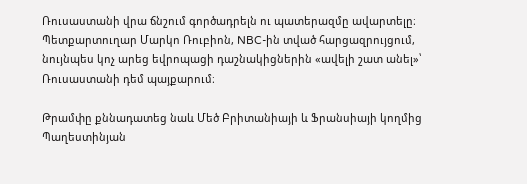Ռուսաստանի վրա ճնշում գործադրելն ու պատերազմը ավարտելը։ Պետքարտուղար Մարկո Ռուբիոն, NBC-ին տված հարցազրույցում, նույնպես կոչ արեց եվրոպացի դաշնակիցներին «ավելի շատ անել»՝ Ռուսաստանի դեմ պայքարում։

Թրամփը քննադատեց նաև Մեծ Բրիտանիայի և Ֆրանսիայի կողմից Պաղեստինյան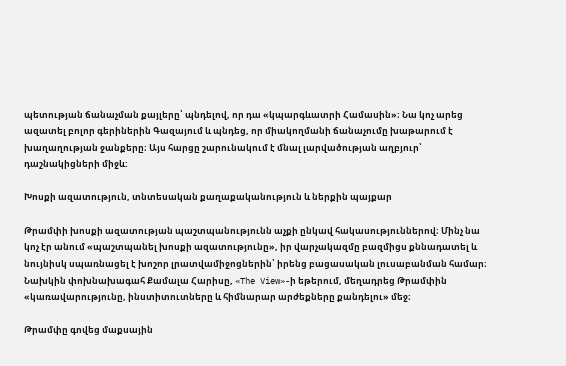պետության ճանաչման քայլերը՝ պնդելով, որ դա «կպարգևատրի Համասին»։ Նա կոչ արեց ազատել բոլոր գերիներին Գազայում և պնդեց, որ միակողմանի ճանաչումը խաթարում է խաղաղության ջանքերը։ Այս հարցը շարունակում է մնալ լարվածության աղբյուր՝ դաշնակիցների միջև:

Խոսքի ազատություն, տնտեսական քաղաքականություն և ներքին պայքար

Թրամփի խոսքի ազատության պաշտպանությունն աչքի ընկավ հակասություններով։ Մինչ նա կոչ էր անում «պաշտպանել խոսքի ազատությունը», իր վարչակազմը բազմիցս քննադատել և նույնիսկ սպառնացել է խոշոր լրատվամիջոցներին՝ իրենց բացասական լուսաբանման համար։ Նախկին փոխնախագահ Քամալա Հարիսը, «The View»-ի եթերում, մեղադրեց Թրամփին «կառավարությունը, ինստիտուտները և հիմնարար արժեքները քանդելու» մեջ։

Թրամփը գովեց մաքսային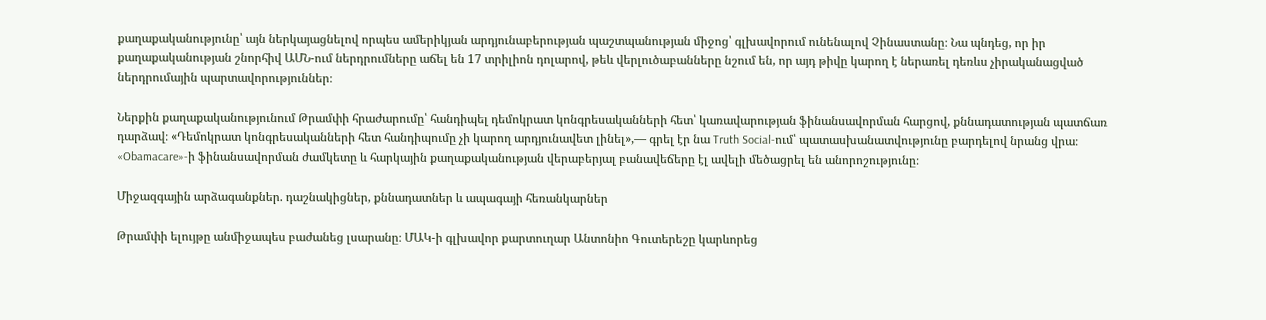քաղաքականությունը՝ այն ներկայացնելով որպես ամերիկյան արդյունաբերության պաշտպանության միջոց՝ գլխավորում ունենալով Չինաստանը։ Նա պնդեց, որ իր քաղաքականության շնորհիվ ԱՄՆ-ում ներդրումները աճել են 17 տրիլիոն դոլարով, թեև վերլուծաբանները նշում են, որ այդ թիվը կարող է ներառել դեռևս չիրականացված ներդրումային պարտավորություններ։

Ներքին քաղաքականությունում Թրամփի հրաժարումը՝ հանդիպել դեմոկրատ կոնգրեսականների հետ՝ կառավարության ֆինանսավորման հարցով, քննադատության պատճառ դարձավ։ «Դեմոկրատ կոնգրեսականների հետ հանդիպումը չի կարող արդյունավետ լինել»,— գրել էր նա Truth Social-ում՝ պատասխանատվությունը բարդելով նրանց վրա։ «Obamacare»-ի ֆինանսավորման ժամկետը և հարկային քաղաքականության վերաբերյալ բանավեճերը էլ ավելի մեծացրել են անորոշությունը։

Միջազգային արձագանքներ. դաշնակիցներ, քննադատներ և ապագայի հեռանկարներ

Թրամփի ելույթը անմիջապես բաժանեց լսարանը։ ՄԱԿ-ի գլխավոր քարտուղար Անտոնիո Գուտերեշը կարևորեց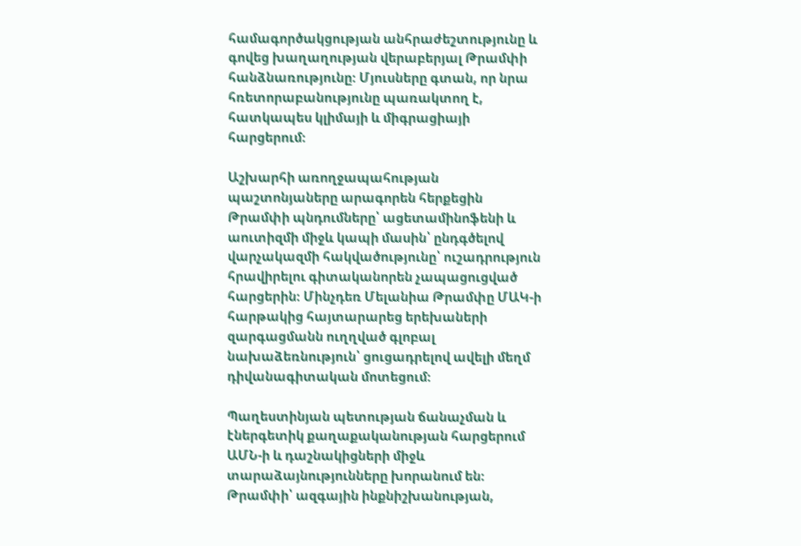համագործակցության անհրաժեշտությունը և գովեց խաղաղության վերաբերյալ Թրամփի հանձնառությունը։ Մյուսները գտան, որ նրա հռետորաբանությունը պառակտող է, հատկապես կլիմայի և միգրացիայի հարցերում։

Աշխարհի առողջապահության պաշտոնյաները արագորեն հերքեցին Թրամփի պնդումները՝ ացետամինոֆենի և աուտիզմի միջև կապի մասին՝ ընդգծելով վարչակազմի հակվածությունը՝ ուշադրություն հրավիրելու գիտականորեն չապացուցված հարցերին։ Մինչդեռ Մելանիա Թրամփը ՄԱԿ-ի հարթակից հայտարարեց երեխաների զարգացմանն ուղղված գլոբալ նախաձեռնություն՝ ցուցադրելով ավելի մեղմ դիվանագիտական մոտեցում։

Պաղեստինյան պետության ճանաչման և էներգետիկ քաղաքականության հարցերում ԱՄՆ-ի և դաշնակիցների միջև տարաձայնությունները խորանում են։ Թրամփի՝ ազգային ինքնիշխանության,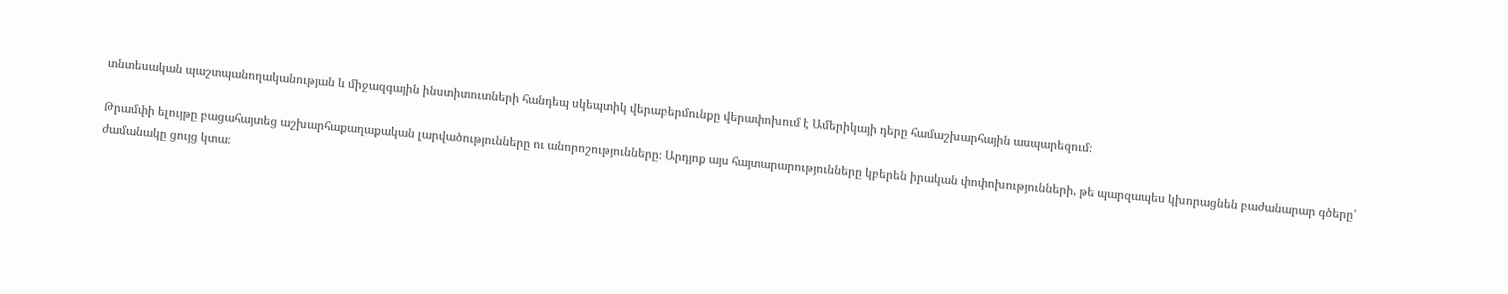տնտեսական պաշտպանողականության և միջազգային ինստիտուտների հանդեպ սկեպտիկ վերաբերմունքը վերափոխում է Ամերիկայի դերը համաշխարհային ասպարեզում։

Թրամփի ելույթը բացահայտեց աշխարհաքաղաքական լարվածությունները ու անորոշությունները։ Արդյոք այս հայտարարությունները կբերեն իրական փոփոխությունների, թե պարզապես կխորացնեն բաժանարար գծերը՝ ժամանակը ցույց կտա։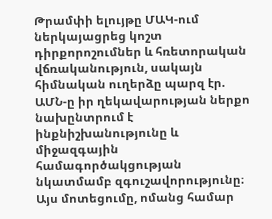Թրամփի ելույթը ՄԱԿ-ում ներկայացրեց կոշտ դիրքորոշումներ և հռետորական վճռականություն, սակայն հիմնական ուղերձը պարզ էր. ԱՄՆ-ը իր ղեկավարության ներքո նախընտրում է ինքնիշխանությունը և միջազգային համագործակցության նկատմամբ զգուշավորությունը։ Այս մոտեցումը, ոմանց համար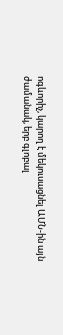ոգևորիչ, կարող է մեկուսացնել ԱՄՆ-ին այն ժամանակ, երբ գլոբալ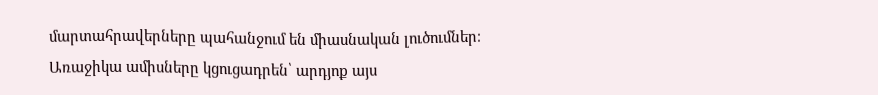մարտահրավերները պահանջում են միասնական լուծումներ։ Առաջիկա ամիսները կցուցադրեն՝ արդյոք այս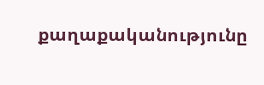քաղաքականությունը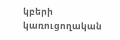կբերի կառուցողական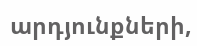արդյունքների,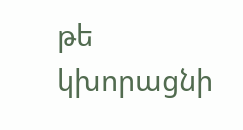թե կխորացնի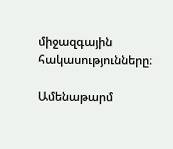միջազգային հակասությունները։

Ամենաթարմ